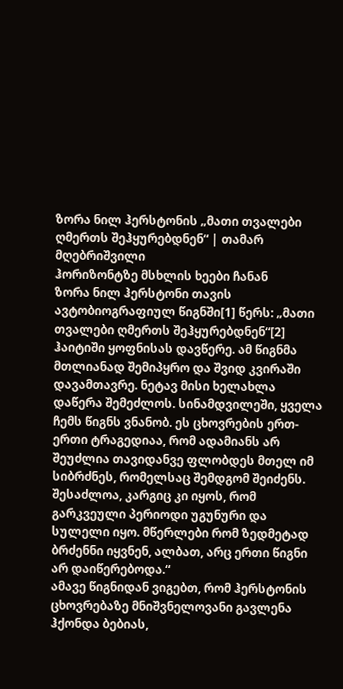ზორა ნილ ჰერსტონის „მათი თვალები ღმერთს შეჰყურებდნენ“ | თამარ მღებრიშვილი
ჰორიზონტზე მსხლის ხეები ჩანან
ზორა ნილ ჰერსტონი თავის ავტობიოგრაფიულ წიგნში[1] წერს: „მათი თვალები ღმერთს შეჰყურებდნენ“[2] ჰაიტიში ყოფნისას დავწერე. ამ წიგნმა მთლიანად შემიპყრო და შვიდ კვირაში დავამთავრე. ნეტავ მისი ხელახლა დაწერა შემეძლოს. სინამდვილეში, ყველა ჩემს წიგნს ვნანობ. ეს ცხოვრების ერთ-ერთი ტრაგედიაა, რომ ადამიანს არ შეუძლია თავიდანვე ფლობდეს მთელ იმ სიბრძნეს, რომელსაც შემდგომ შეიძენს. შესაძლოა, კარგიც კი იყოს, რომ გარკვეული პერიოდი უგუნური და სულელი იყო. მწერლები რომ ზედმეტად ბრძენნი იყვნენ, ალბათ, არც ერთი წიგნი არ დაიწერებოდა.“
ამავე წიგნიდან ვიგებთ, რომ ჰერსტონის ცხოვრებაზე მნიშვნელოვანი გავლენა ჰქონდა ბებიას,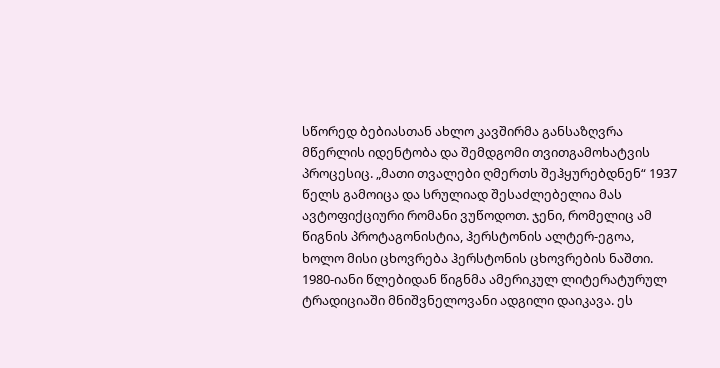სწორედ ბებიასთან ახლო კავშირმა განსაზღვრა მწერლის იდენტობა და შემდგომი თვითგამოხატვის პროცესიც. „მათი თვალები ღმერთს შეჰყურებდნენ“ 1937 წელს გამოიცა და სრულიად შესაძლებელია მას ავტოფიქციური რომანი ვუწოდოთ. ჯენი, რომელიც ამ წიგნის პროტაგონისტია, ჰერსტონის ალტერ-ეგოა, ხოლო მისი ცხოვრება ჰერსტონის ცხოვრების ნაშთი. 1980-იანი წლებიდან წიგნმა ამერიკულ ლიტერატურულ ტრადიციაში მნიშვნელოვანი ადგილი დაიკავა. ეს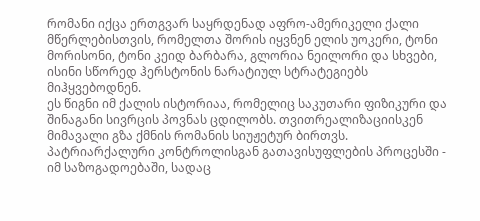რომანი იქცა ერთგვარ საყრდენად აფრო-ამერიკელი ქალი მწერლებისთვის, რომელთა შორის იყვნენ ელის უოკერი, ტონი მორისონი, ტონი კეიდ ბარბარა, გლორია ნეილორი და სხვები, ისინი სწორედ ჰერსტონის ნარატიულ სტრატეგიებს მიჰყვებოდნენ.
ეს წიგნი იმ ქალის ისტორიაა, რომელიც საკუთარი ფიზიკური და შინაგანი სივრცის პოვნას ცდილობს. თვითრეალიზაციისკენ მიმავალი გზა ქმნის რომანის სიუჟეტურ ბირთვს.
პატრიარქალური კონტროლისგან გათავისუფლების პროცესში - იმ საზოგადოებაში, სადაც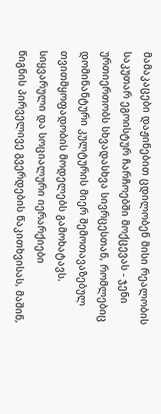მამაკაცები დაჟინებით ცდილობენ მისი რეალობის საკუთარ ეგოისტურ ჩარჩოებში მოქცევას - ჯენი ურთიერთობს სხვადასხვა სივრცესთან, რომლებიც დომინანტური კულტურის მიერ შემოთავაზებულ თვითმყოფადობის მოდელებს გამოხატავს.
სიყვარული და სოციალური იერარქიები
წიგნის პირველივე გვერდების წაკითხვისას, მაშინ,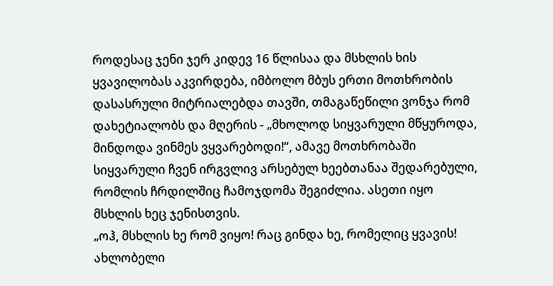როდესაც ჯენი ჯერ კიდევ 16 წლისაა და მსხლის ხის ყვავილობას აკვირდება, იმბოლო მბუს ერთი მოთხრობის დასასრული მიტრიალებდა თავში, თმაგაწეწილი ვონჯა რომ დახეტიალობს და მღერის - „მხოლოდ სიყვარული მწყუროდა, მინდოდა ვინმეს ვყვარებოდი!“, ამავე მოთხრობაში სიყვარული ჩვენ ირგვლივ არსებულ ხეებთანაა შედარებული, რომლის ჩრდილშიც ჩამოჯდომა შეგიძლია. ასეთი იყო მსხლის ხეც ჯენისთვის.
„ოჰ, მსხლის ხე რომ ვიყო! რაც გინდა ხე, რომელიც ყვავის! ახლობელი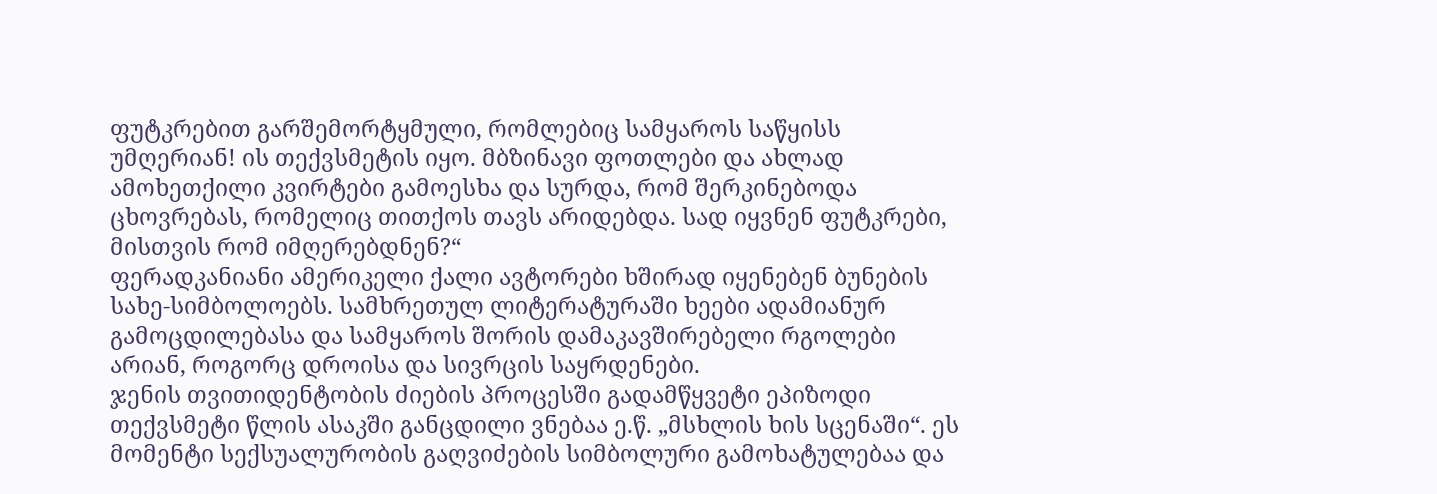ფუტკრებით გარშემორტყმული, რომლებიც სამყაროს საწყისს უმღერიან! ის თექვსმეტის იყო. მბზინავი ფოთლები და ახლად ამოხეთქილი კვირტები გამოესხა და სურდა, რომ შერკინებოდა ცხოვრებას, რომელიც თითქოს თავს არიდებდა. სად იყვნენ ფუტკრები, მისთვის რომ იმღერებდნენ?“
ფერადკანიანი ამერიკელი ქალი ავტორები ხშირად იყენებენ ბუნების სახე-სიმბოლოებს. სამხრეთულ ლიტერატურაში ხეები ადამიანურ გამოცდილებასა და სამყაროს შორის დამაკავშირებელი რგოლები არიან, როგორც დროისა და სივრცის საყრდენები.
ჯენის თვითიდენტობის ძიების პროცესში გადამწყვეტი ეპიზოდი თექვსმეტი წლის ასაკში განცდილი ვნებაა ე.წ. „მსხლის ხის სცენაში“. ეს მომენტი სექსუალურობის გაღვიძების სიმბოლური გამოხატულებაა და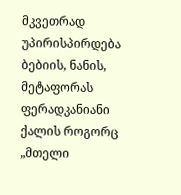მკვეთრად უპირისპირდება ბებიის, ნანის, მეტაფორას ფერადკანიანი ქალის როგორც „მთელი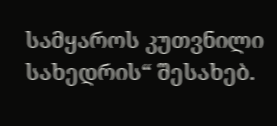სამყაროს კუთვნილი სახედრის“ შესახებ.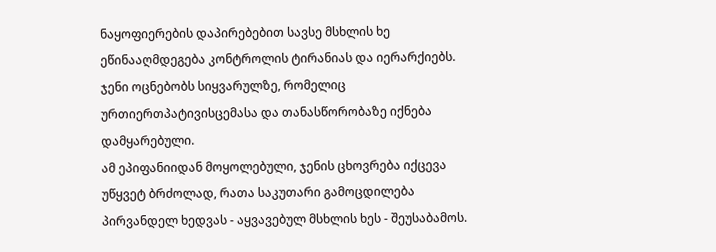ნაყოფიერების დაპირებებით სავსე მსხლის ხე ეწინააღმდეგება კონტროლის ტირანიას და იერარქიებს. ჯენი ოცნებობს სიყვარულზე, რომელიც ურთიერთპატივისცემასა და თანასწორობაზე იქნება დამყარებული.
ამ ეპიფანიიდან მოყოლებული, ჯენის ცხოვრება იქცევა უწყვეტ ბრძოლად, რათა საკუთარი გამოცდილება პირვანდელ ხედვას - აყვავებულ მსხლის ხეს - შეუსაბამოს.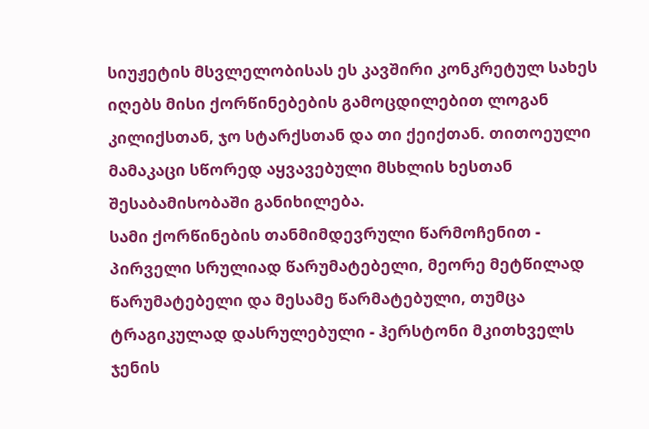სიუჟეტის მსვლელობისას ეს კავშირი კონკრეტულ სახეს იღებს მისი ქორწინებების გამოცდილებით ლოგან კილიქსთან, ჯო სტარქსთან და თი ქეიქთან. თითოეული მამაკაცი სწორედ აყვავებული მსხლის ხესთან შესაბამისობაში განიხილება.
სამი ქორწინების თანმიმდევრული წარმოჩენით - პირველი სრულიად წარუმატებელი, მეორე მეტწილად წარუმატებელი და მესამე წარმატებული, თუმცა ტრაგიკულად დასრულებული - ჰერსტონი მკითხველს ჯენის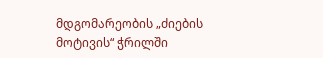მდგომარეობის „ძიების მოტივის“ ჭრილში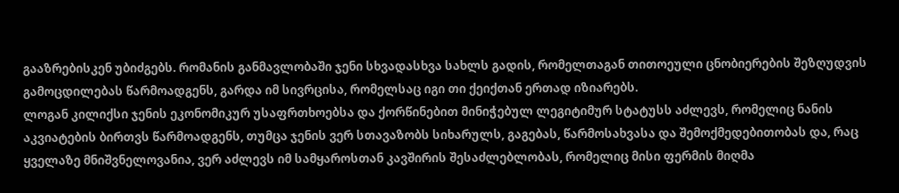გააზრებისკენ უბიძგებს. რომანის განმავლობაში ჯენი სხვადასხვა სახლს გადის, რომელთაგან თითოეული ცნობიერების შეზღუდვის გამოცდილებას წარმოადგენს, გარდა იმ სივრცისა, რომელსაც იგი თი ქეიქთან ერთად იზიარებს.
ლოგან კილიქსი ჯენის ეკონომიკურ უსაფრთხოებსა და ქორწინებით მინიჭებულ ლეგიტიმურ სტატუსს აძლევს, რომელიც ნანის აკვიატების ბირთვს წარმოადგენს, თუმცა ჯენის ვერ სთავაზობს სიხარულს, გაგებას, წარმოსახვასა და შემოქმედებითობას და, რაც ყველაზე მნიშვნელოვანია, ვერ აძლევს იმ სამყაროსთან კავშირის შესაძლებლობას, რომელიც მისი ფერმის მიღმა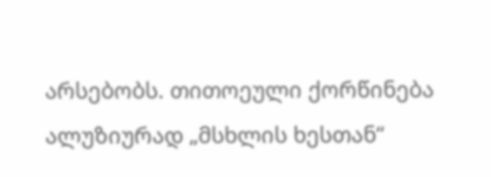არსებობს. თითოეული ქორწინება ალუზიურად „მსხლის ხესთან“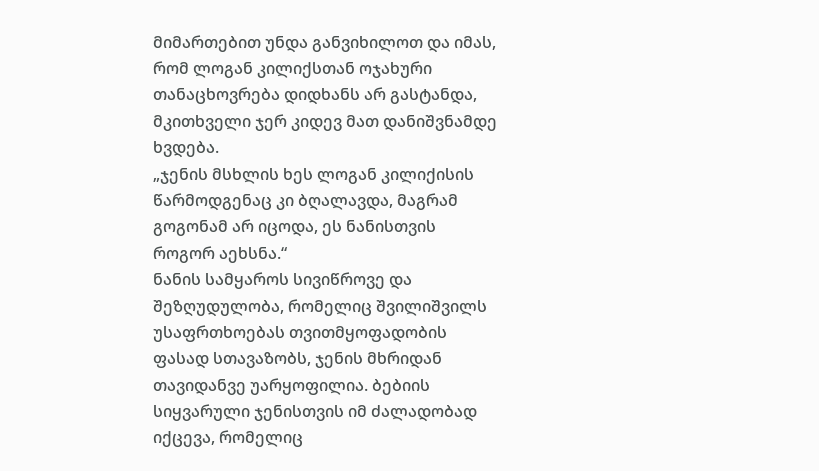მიმართებით უნდა განვიხილოთ და იმას, რომ ლოგან კილიქსთან ოჯახური თანაცხოვრება დიდხანს არ გასტანდა, მკითხველი ჯერ კიდევ მათ დანიშვნამდე ხვდება.
„ჯენის მსხლის ხეს ლოგან კილიქისის წარმოდგენაც კი ბღალავდა, მაგრამ გოგონამ არ იცოდა, ეს ნანისთვის როგორ აეხსნა.“
ნანის სამყაროს სივიწროვე და შეზღუდულობა, რომელიც შვილიშვილს უსაფრთხოებას თვითმყოფადობის ფასად სთავაზობს, ჯენის მხრიდან თავიდანვე უარყოფილია. ბებიის სიყვარული ჯენისთვის იმ ძალადობად იქცევა, რომელიც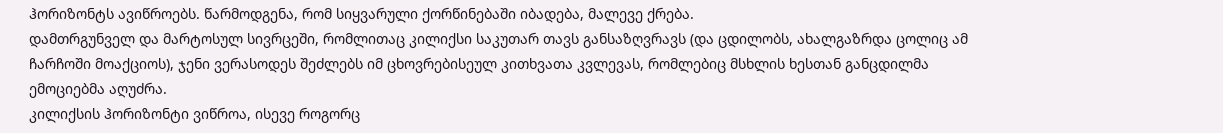ჰორიზონტს ავიწროებს. წარმოდგენა, რომ სიყვარული ქორწინებაში იბადება, მალევე ქრება.
დამთრგუნველ და მარტოსულ სივრცეში, რომლითაც კილიქსი საკუთარ თავს განსაზღვრავს (და ცდილობს, ახალგაზრდა ცოლიც ამ ჩარჩოში მოაქციოს), ჯენი ვერასოდეს შეძლებს იმ ცხოვრებისეულ კითხვათა კვლევას, რომლებიც მსხლის ხესთან განცდილმა ემოციებმა აღუძრა.
კილიქსის ჰორიზონტი ვიწროა, ისევე როგორც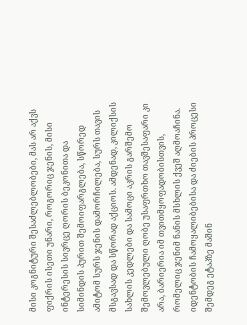მისი კოგნიტური შესაძლებლობები, მას არ აქვს ფიქრის ისეთი უნარი, როგორიც ჯენის, მისი ინტერესის სივრცე ღორის ბეკონითა და სიმინდის პურით შემოიფარგლება, სწორედ ამიტომ სურს ჯენის დამორჩილება, სურს თავის მსგავსად და სწორად აქციოს. ამდენად, კილიქსის სახლის კედლები და სამოცი აკრის გარშემო შემოვლებული ღობე უსაფრთხო თავშესაფარი კი არა, ბარიერია იმ თვითმყოფადობისთვის, რომელიც ჯენიმ ნანის მსხლის ქვეშ აღმოაჩინა.
იდენტობის ჩამოყალიბებისა და ძიების პროცესი შემდეგ ეტაპზე მაშინ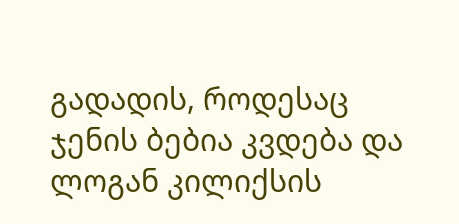გადადის, როდესაც ჯენის ბებია კვდება და ლოგან კილიქსის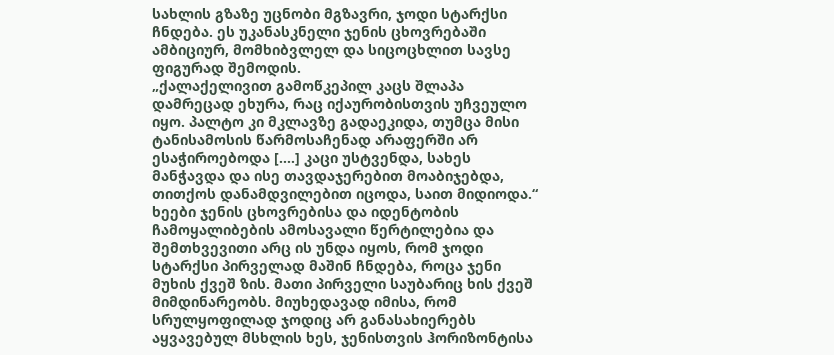სახლის გზაზე უცნობი მგზავრი, ჯოდი სტარქსი ჩნდება. ეს უკანასკნელი ჯენის ცხოვრებაში ამბიციურ, მომხიბვლელ და სიცოცხლით სავსე ფიგურად შემოდის.
„ქალაქელივით გამოწკეპილ კაცს შლაპა დამრეცად ეხურა, რაც იქაურობისთვის უჩვეულო იყო. პალტო კი მკლავზე გადაეკიდა, თუმცა მისი ტანისამოსის წარმოსაჩენად არაფერში არ ესაჭიროებოდა [....] კაცი უსტვენდა, სახეს მანჭავდა და ისე თავდაჯერებით მოაბიჯებდა, თითქოს დანამდვილებით იცოდა, საით მიდიოდა.“
ხეები ჯენის ცხოვრებისა და იდენტობის ჩამოყალიბების ამოსავალი წერტილებია და შემთხვევითი არც ის უნდა იყოს, რომ ჯოდი სტარქსი პირველად მაშინ ჩნდება, როცა ჯენი მუხის ქვეშ ზის. მათი პირველი საუბარიც ხის ქვეშ მიმდინარეობს. მიუხედავად იმისა, რომ სრულყოფილად ჯოდიც არ განასახიერებს აყვავებულ მსხლის ხეს, ჯენისთვის ჰორიზონტისა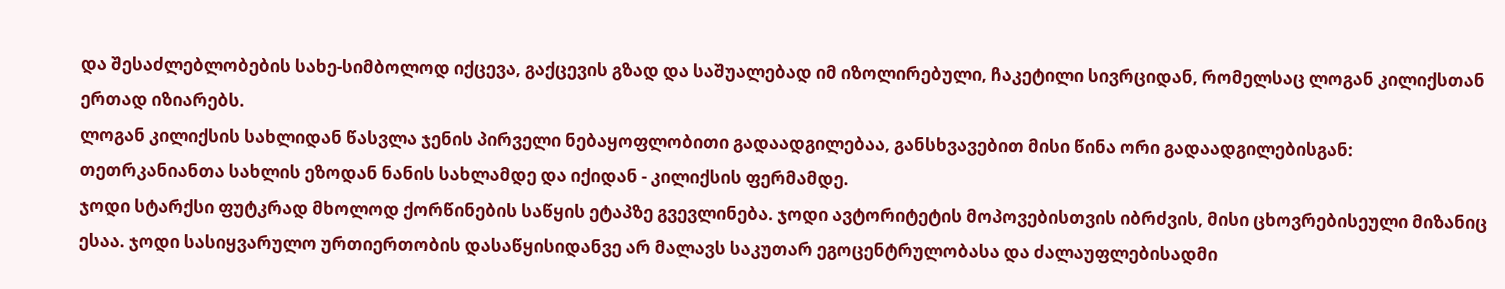და შესაძლებლობების სახე-სიმბოლოდ იქცევა, გაქცევის გზად და საშუალებად იმ იზოლირებული, ჩაკეტილი სივრციდან, რომელსაც ლოგან კილიქსთან ერთად იზიარებს.
ლოგან კილიქსის სახლიდან წასვლა ჯენის პირველი ნებაყოფლობითი გადაადგილებაა, განსხვავებით მისი წინა ორი გადაადგილებისგან: თეთრკანიანთა სახლის ეზოდან ნანის სახლამდე და იქიდან - კილიქსის ფერმამდე.
ჯოდი სტარქსი ფუტკრად მხოლოდ ქორწინების საწყის ეტაპზე გვევლინება. ჯოდი ავტორიტეტის მოპოვებისთვის იბრძვის, მისი ცხოვრებისეული მიზანიც ესაა. ჯოდი სასიყვარულო ურთიერთობის დასაწყისიდანვე არ მალავს საკუთარ ეგოცენტრულობასა და ძალაუფლებისადმი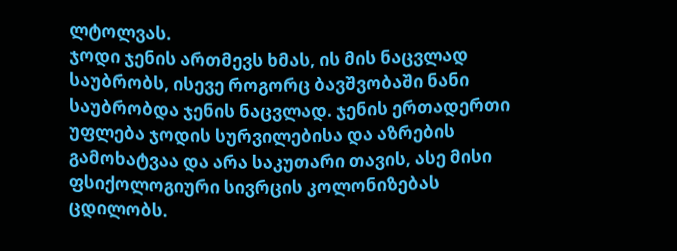ლტოლვას.
ჯოდი ჯენის ართმევს ხმას, ის მის ნაცვლად საუბრობს, ისევე როგორც ბავშვობაში ნანი საუბრობდა ჯენის ნაცვლად. ჯენის ერთადერთი უფლება ჯოდის სურვილებისა და აზრების გამოხატვაა და არა საკუთარი თავის, ასე მისი ფსიქოლოგიური სივრცის კოლონიზებას ცდილობს.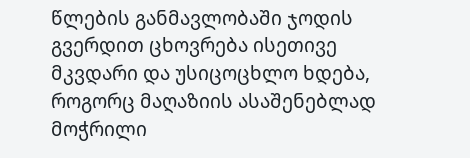წლების განმავლობაში ჯოდის გვერდით ცხოვრება ისეთივე მკვდარი და უსიცოცხლო ხდება, როგორც მაღაზიის ასაშენებლად მოჭრილი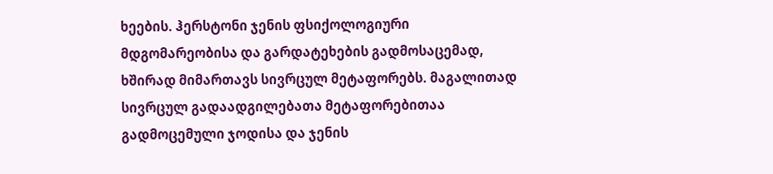ხეების. ჰერსტონი ჯენის ფსიქოლოგიური მდგომარეობისა და გარდატეხების გადმოსაცემად, ხშირად მიმართავს სივრცულ მეტაფორებს. მაგალითად სივრცულ გადაადგილებათა მეტაფორებითაა გადმოცემული ჯოდისა და ჯენის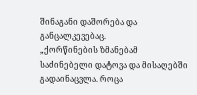შინაგანი დაშორება და განცალკევებაც.
„ქორწინების ზმანებამ საძინებელი დატოვა და მისაღებში გადაინაცვლა. როცა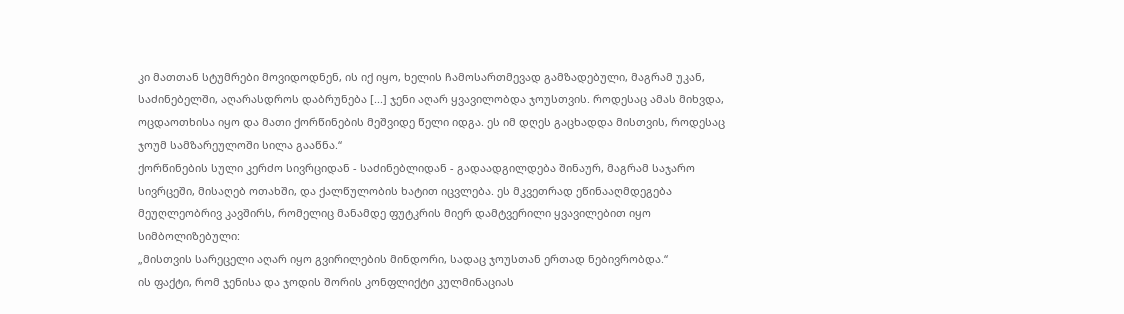კი მათთან სტუმრები მოვიდოდნენ, ის იქ იყო, ხელის ჩამოსართმევად გამზადებული, მაგრამ უკან, საძინებელში, აღარასდროს დაბრუნება [...] ჯენი აღარ ყვავილობდა ჯოუსთვის. როდესაც ამას მიხვდა, ოცდაოთხისა იყო და მათი ქორწინების მეშვიდე წელი იდგა. ეს იმ დღეს გაცხადდა მისთვის, როდესაც ჯოუმ სამზარეულოში სილა გააწნა.“
ქორწინების სული კერძო სივრციდან - საძინებლიდან - გადაადგილდება შინაურ, მაგრამ საჯარო სივრცეში, მისაღებ ოთახში, და ქალწულობის ხატით იცვლება. ეს მკვეთრად ეწინააღმდეგება მეუღლეობრივ კავშირს, რომელიც მანამდე ფუტკრის მიერ დამტვერილი ყვავილებით იყო სიმბოლიზებული:
„მისთვის სარეცელი აღარ იყო გვირილების მინდორი, სადაც ჯოუსთან ერთად ნებივრობდა.“
ის ფაქტი, რომ ჯენისა და ჯოდის შორის კონფლიქტი კულმინაციას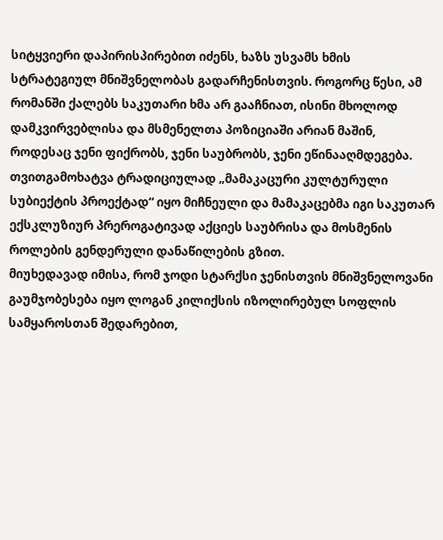სიტყვიერი დაპირისპირებით იძენს, ხაზს უსვამს ხმის სტრატეგიულ მნიშვნელობას გადარჩენისთვის. როგორც წესი, ამ რომანში ქალებს საკუთარი ხმა არ გააჩნიათ, ისინი მხოლოდ დამკვირვებლისა და მსმენელთა პოზიციაში არიან მაშინ, როდესაც ჯენი ფიქრობს, ჯენი საუბრობს, ჯენი ეწინააღმდეგება. თვითგამოხატვა ტრადიციულად „მამაკაცური კულტურული სუბიექტის პროექტად“ იყო მიჩნეული და მამაკაცებმა იგი საკუთარ ექსკლუზიურ პრეროგატივად აქციეს საუბრისა და მოსმენის როლების გენდერული დანაწილების გზით.
მიუხედავად იმისა, რომ ჯოდი სტარქსი ჯენისთვის მნიშვნელოვანი გაუმჯობესება იყო ლოგან კილიქსის იზოლირებულ სოფლის სამყაროსთან შედარებით,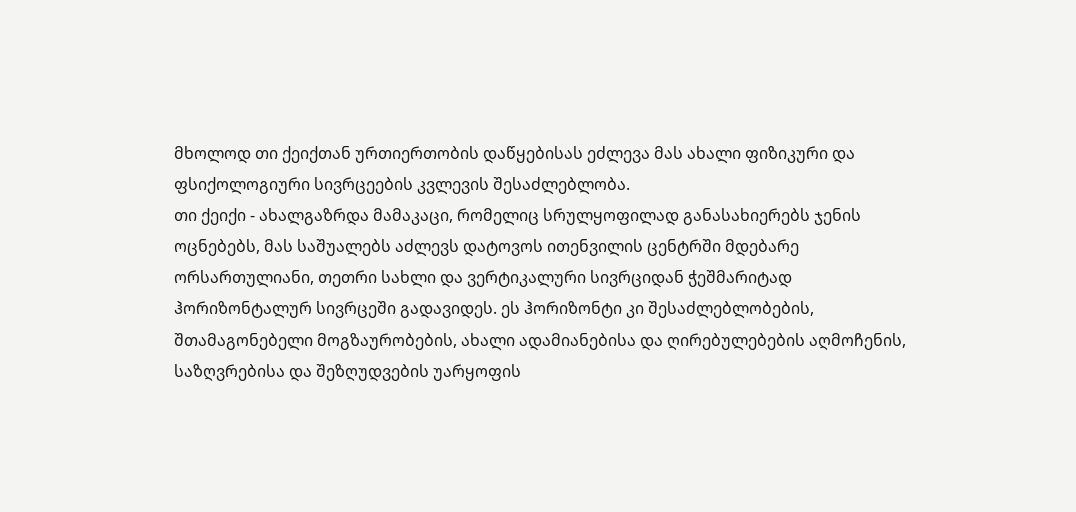მხოლოდ თი ქეიქთან ურთიერთობის დაწყებისას ეძლევა მას ახალი ფიზიკური და ფსიქოლოგიური სივრცეების კვლევის შესაძლებლობა.
თი ქეიქი - ახალგაზრდა მამაკაცი, რომელიც სრულყოფილად განასახიერებს ჯენის ოცნებებს, მას საშუალებს აძლევს დატოვოს ითენვილის ცენტრში მდებარე ორსართულიანი, თეთრი სახლი და ვერტიკალური სივრციდან ჭეშმარიტად ჰორიზონტალურ სივრცეში გადავიდეს. ეს ჰორიზონტი კი შესაძლებლობების, შთამაგონებელი მოგზაურობების, ახალი ადამიანებისა და ღირებულებების აღმოჩენის, საზღვრებისა და შეზღუდვების უარყოფის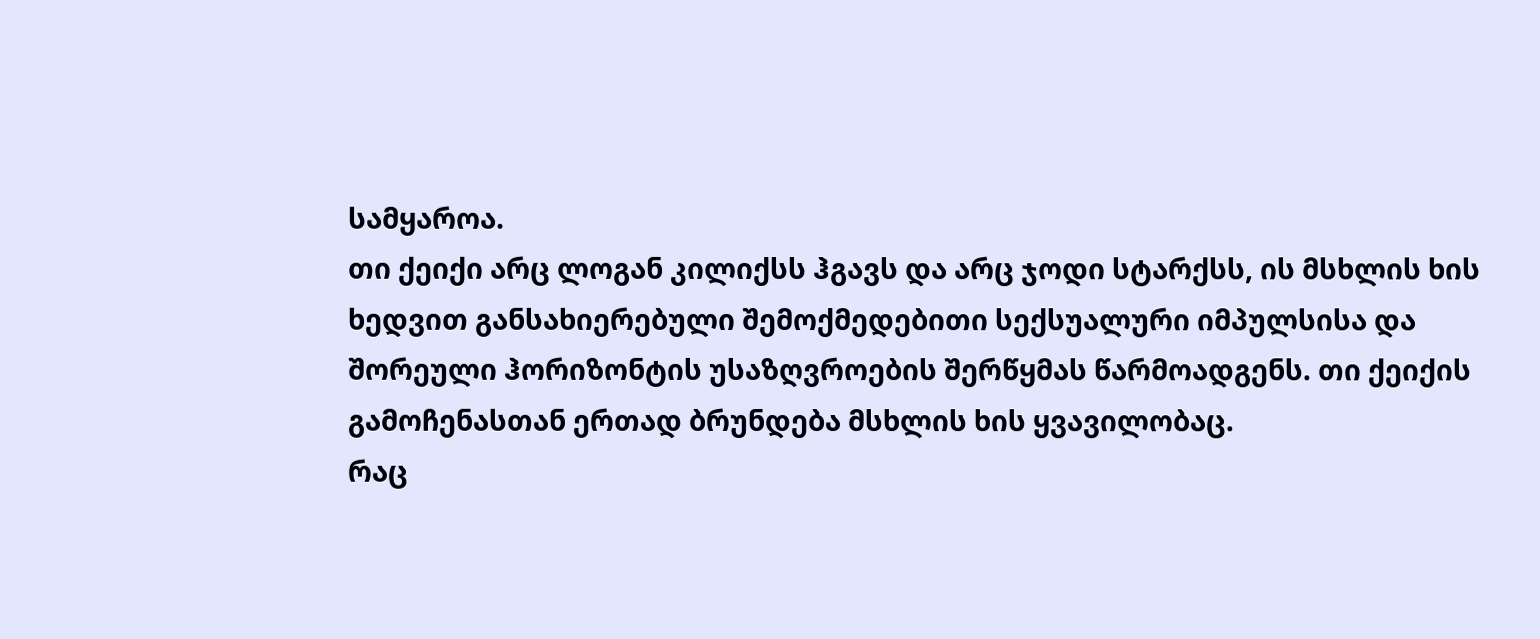სამყაროა.
თი ქეიქი არც ლოგან კილიქსს ჰგავს და არც ჯოდი სტარქსს, ის მსხლის ხის ხედვით განსახიერებული შემოქმედებითი სექსუალური იმპულსისა და შორეული ჰორიზონტის უსაზღვროების შერწყმას წარმოადგენს. თი ქეიქის გამოჩენასთან ერთად ბრუნდება მსხლის ხის ყვავილობაც.
რაც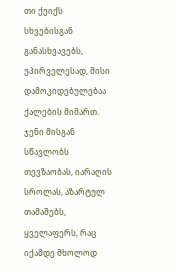თი ქეიქს სხვებისგან განასხვავებს, უპირველესად, მისი დამოკიდებულებაა ქალების მიმართ. ჯენი მისგან სწავლობს თევზაობას, იარაღის სროლას, აზარტულ თამაშებს, ყველაფერს, რაც იქამდე მხოლოდ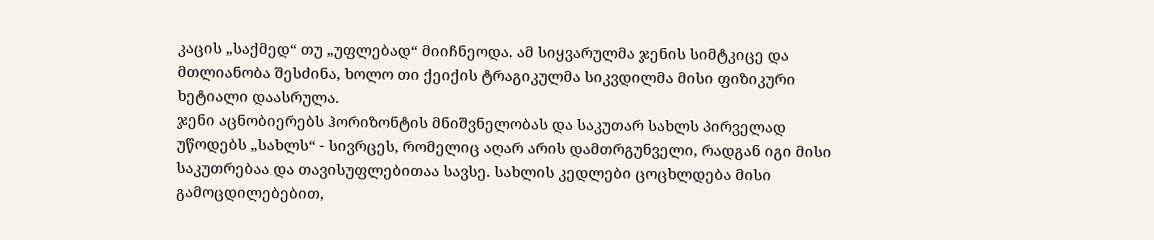კაცის „საქმედ“ თუ „უფლებად“ მიიჩნეოდა. ამ სიყვარულმა ჯენის სიმტკიცე და მთლიანობა შესძინა, ხოლო თი ქეიქის ტრაგიკულმა სიკვდილმა მისი ფიზიკური ხეტიალი დაასრულა.
ჯენი აცნობიერებს ჰორიზონტის მნიშვნელობას და საკუთარ სახლს პირველად უწოდებს „სახლს“ - სივრცეს, რომელიც აღარ არის დამთრგუნველი, რადგან იგი მისი საკუთრებაა და თავისუფლებითაა სავსე. სახლის კედლები ცოცხლდება მისი გამოცდილებებით,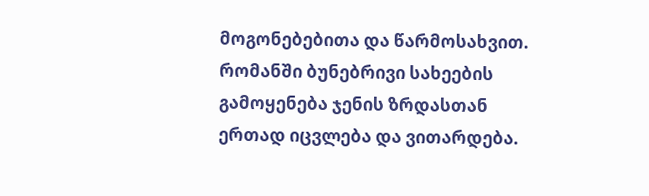მოგონებებითა და წარმოსახვით.
რომანში ბუნებრივი სახეების გამოყენება ჯენის ზრდასთან ერთად იცვლება და ვითარდება.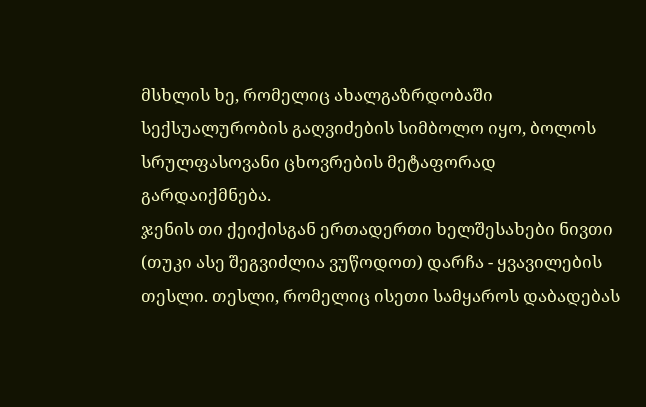მსხლის ხე, რომელიც ახალგაზრდობაში სექსუალურობის გაღვიძების სიმბოლო იყო, ბოლოს სრულფასოვანი ცხოვრების მეტაფორად გარდაიქმნება.
ჯენის თი ქეიქისგან ერთადერთი ხელშესახები ნივთი (თუკი ასე შეგვიძლია ვუწოდოთ) დარჩა - ყვავილების თესლი. თესლი, რომელიც ისეთი სამყაროს დაბადებას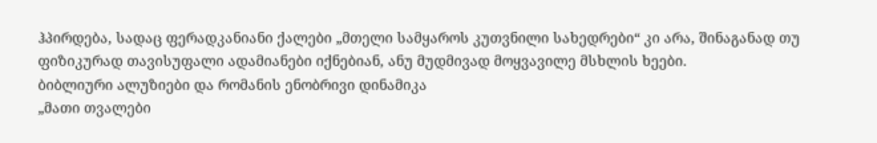ჰპირდება, სადაც ფერადკანიანი ქალები „მთელი სამყაროს კუთვნილი სახედრები“ კი არა, შინაგანად თუ ფიზიკურად თავისუფალი ადამიანები იქნებიან, ანუ მუდმივად მოყვავილე მსხლის ხეები.
ბიბლიური ალუზიები და რომანის ენობრივი დინამიკა
„მათი თვალები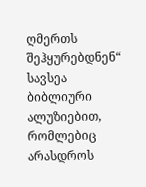ღმერთს შეჰყურებდნენ“ სავსეა ბიბლიური ალუზიებით, რომლებიც არასდროს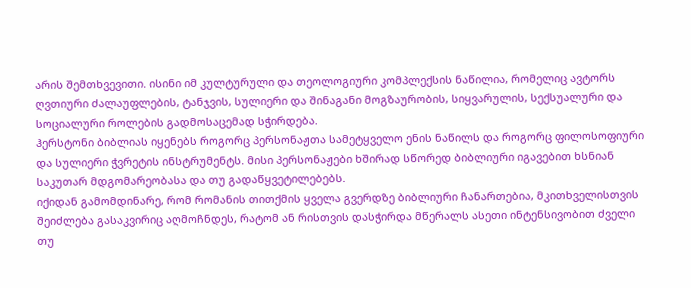არის შემთხვევითი. ისინი იმ კულტურული და თეოლოგიური კომპლექსის ნაწილია, რომელიც ავტორს ღვთიური ძალაუფლების, ტანჯვის, სულიერი და შინაგანი მოგზაურობის, სიყვარულის, სექსუალური და სოციალური როლების გადმოსაცემად სჭირდება.
ჰერსტონი ბიბლიას იყენებს როგორც პერსონაჟთა სამეტყველო ენის ნაწილს და როგორც ფილოსოფიური და სულიერი ჭვრეტის ინსტრუმენტს. მისი პერსონაჟები ხშირად სწორედ ბიბლიური იგავებით ხსნიან საკუთარ მდგომარეობასა და თუ გადაწყვეტილებებს.
იქიდან გამომდინარე, რომ რომანის თითქმის ყველა გვერდზე ბიბლიური ჩანართებია, მკითხველისთვის შეიძლება გასაკვირიც აღმოჩნდეს, რატომ ან რისთვის დასჭირდა მწერალს ასეთი ინტენსივობით ძველი თუ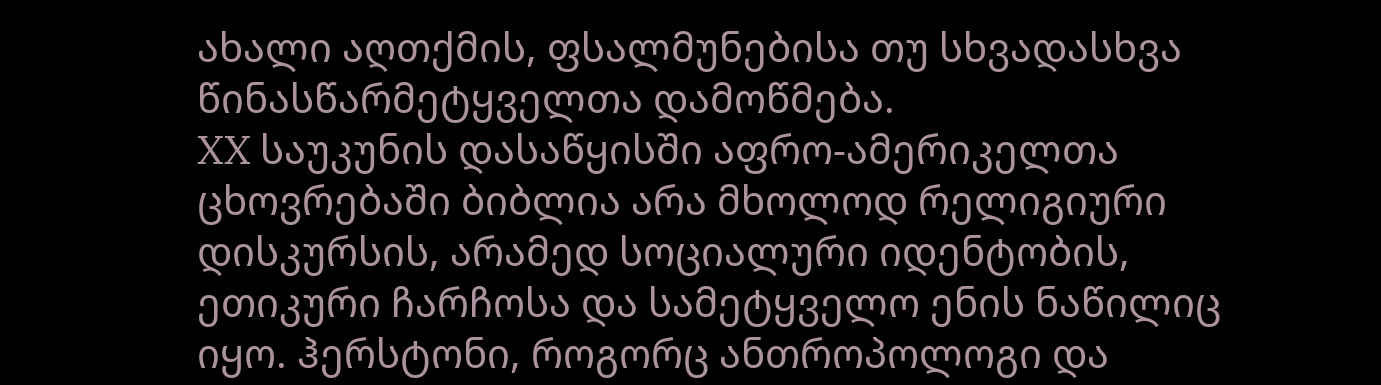ახალი აღთქმის, ფსალმუნებისა თუ სხვადასხვა წინასწარმეტყველთა დამოწმება.
XX საუკუნის დასაწყისში აფრო-ამერიკელთა ცხოვრებაში ბიბლია არა მხოლოდ რელიგიური დისკურსის, არამედ სოციალური იდენტობის, ეთიკური ჩარჩოსა და სამეტყველო ენის ნაწილიც იყო. ჰერსტონი, როგორც ანთროპოლოგი და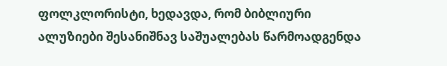ფოლკლორისტი, ხედავდა, რომ ბიბლიური ალუზიები შესანიშნავ საშუალებას წარმოადგენდა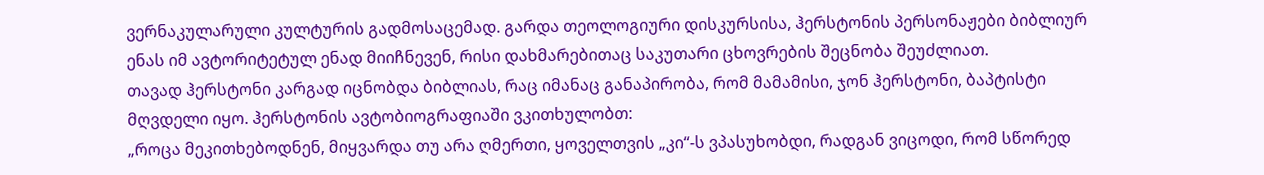ვერნაკულარული კულტურის გადმოსაცემად. გარდა თეოლოგიური დისკურსისა, ჰერსტონის პერსონაჟები ბიბლიურ ენას იმ ავტორიტეტულ ენად მიიჩნევენ, რისი დახმარებითაც საკუთარი ცხოვრების შეცნობა შეუძლიათ.
თავად ჰერსტონი კარგად იცნობდა ბიბლიას, რაც იმანაც განაპირობა, რომ მამამისი, ჯონ ჰერსტონი, ბაპტისტი მღვდელი იყო. ჰერსტონის ავტობიოგრაფიაში ვკითხულობთ:
„როცა მეკითხებოდნენ, მიყვარდა თუ არა ღმერთი, ყოველთვის „კი“-ს ვპასუხობდი, რადგან ვიცოდი, რომ სწორედ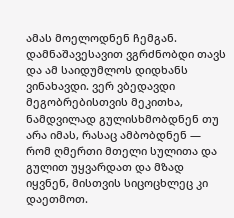ამას მოელოდნენ ჩემგან. დამნაშავესავით ვგრძნობდი თავს და ამ საიდუმლოს დიდხანს ვინახავდი. ვერ ვბედავდი მეგობრებისთვის მეკითხა, ნამდვილად გულისხმობდნენ თუ არა იმას, რასაც ამბობდნენ — რომ ღმერთი მთელი სულითა და გულით უყვარდათ და მზად იყვნენ, მისთვის სიცოცხლეც კი დაეთმოთ.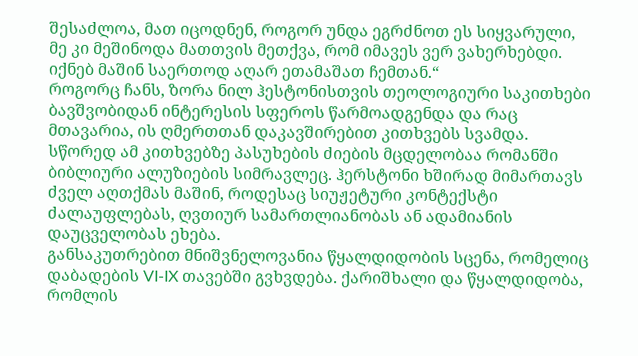შესაძლოა, მათ იცოდნენ, როგორ უნდა ეგრძნოთ ეს სიყვარული, მე კი მეშინოდა მათთვის მეთქვა, რომ იმავეს ვერ ვახერხებდი. იქნებ მაშინ საერთოდ აღარ ეთამაშათ ჩემთან.“
როგორც ჩანს, ზორა ნილ ჰესტონისთვის თეოლოგიური საკითხები ბავშვობიდან ინტერესის სფეროს წარმოადგენდა და რაც მთავარია, ის ღმერთთან დაკავშირებით კითხვებს სვამდა. სწორედ ამ კითხვებზე პასუხების ძიების მცდელობაა რომანში ბიბლიური ალუზიების სიმრავლეც. ჰერსტონი ხშირად მიმართავს ძველ აღთქმას მაშინ, როდესაც სიუჟეტური კონტექსტი ძალაუფლებას, ღვთიურ სამართლიანობას ან ადამიანის დაუცველობას ეხება.
განსაკუთრებით მნიშვნელოვანია წყალდიდობის სცენა, რომელიც დაბადების VI-IX თავებში გვხვდება. ქარიშხალი და წყალდიდობა, რომლის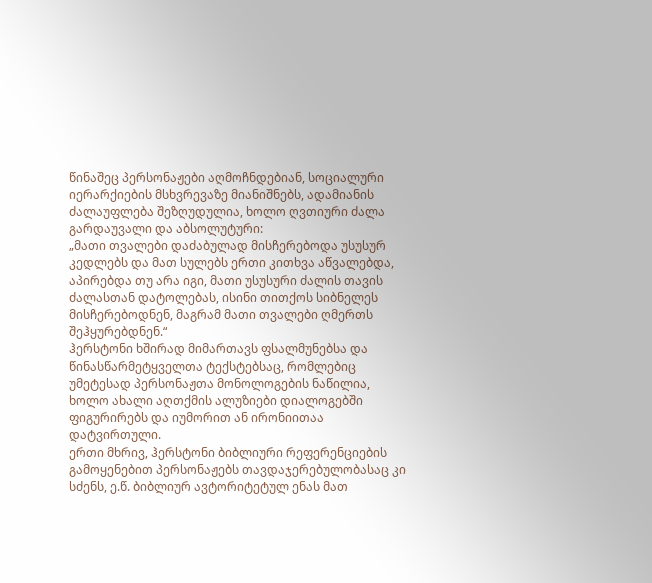წინაშეც პერსონაჟები აღმოჩნდებიან, სოციალური იერარქიების მსხვრევაზე მიანიშნებს, ადამიანის ძალაუფლება შეზღუდულია, ხოლო ღვთიური ძალა გარდაუვალი და აბსოლუტური:
„მათი თვალები დაძაბულად მისჩერებოდა უსუსურ კედლებს და მათ სულებს ერთი კითხვა აწვალებდა, აპირებდა თუ არა იგი, მათი უსუსური ძალის თავის ძალასთან დატოლებას, ისინი თითქოს სიბნელეს მისჩერებოდნენ, მაგრამ მათი თვალები ღმერთს შეჰყურებდნენ.“
ჰერსტონი ხშირად მიმართავს ფსალმუნებსა და წინასწარმეტყველთა ტექსტებსაც, რომლებიც უმეტესად პერსონაჟთა მონოლოგების ნაწილია, ხოლო ახალი აღთქმის ალუზიები დიალოგებში ფიგურირებს და იუმორით ან ირონიითაა დატვირთული.
ერთი მხრივ, ჰერსტონი ბიბლიური რეფერენციების გამოყენებით პერსონაჟებს თავდაჯერებულობასაც კი სძენს, ე.წ. ბიბლიურ ავტორიტეტულ ენას მათ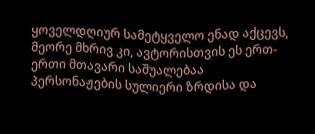ყოველდღიურ სამეტყველო ენად აქცევს, მეორე მხრივ კი, ავტორისთვის ეს ერთ-ერთი მთავარი საშუალებაა პერსონაჟების სულიერი ზრდისა და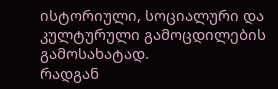ისტორიული, სოციალური და კულტურული გამოცდილების გამოსახატად.
რადგან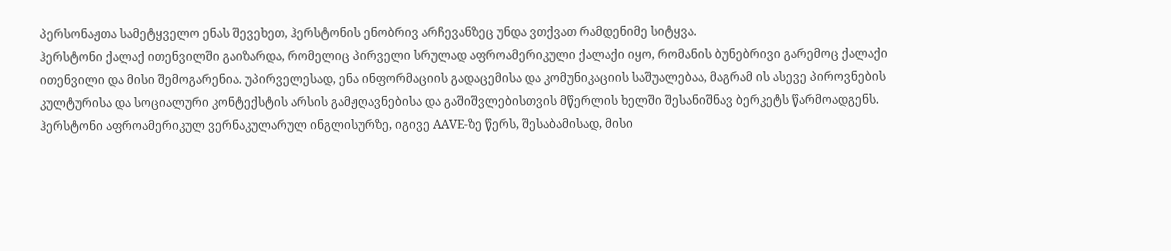პერსონაჟთა სამეტყველო ენას შევეხეთ, ჰერსტონის ენობრივ არჩევანზეც უნდა ვთქვათ რამდენიმე სიტყვა.
ჰერსტონი ქალაქ ითენვილში გაიზარდა, რომელიც პირველი სრულად აფროამერიკული ქალაქი იყო, რომანის ბუნებრივი გარემოც ქალაქი ითენვილი და მისი შემოგარენია. უპირველესად, ენა ინფორმაციის გადაცემისა და კომუნიკაციის საშუალებაა, მაგრამ ის ასევე პიროვნების კულტურისა და სოციალური კონტექსტის არსის გამჟღავნებისა და გაშიშვლებისთვის მწერლის ხელში შესანიშნავ ბერკეტს წარმოადგენს.
ჰერსტონი აფროამერიკულ ვერნაკულარულ ინგლისურზე, იგივე AAVE-ზე წერს, შესაბამისად, მისი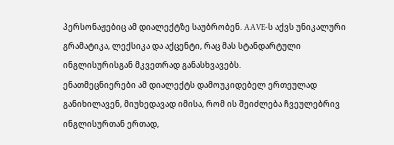პერსონაჟებიც ამ დიალექტზე საუბრობენ. AAVE-ს აქვს უნიკალური გრამატიკა, ლექსიკა და აქცენტი, რაც მას სტანდარტული ინგლისურისგან მკვეთრად განასხვავებს.
ენათმეცნიერები ამ დიალექტს დამოუკიდებელ ერთეულად განიხილავენ, მიუხედავად იმისა, რომ ის შეიძლება ჩვეულებრივ ინგლისურთან ერთად,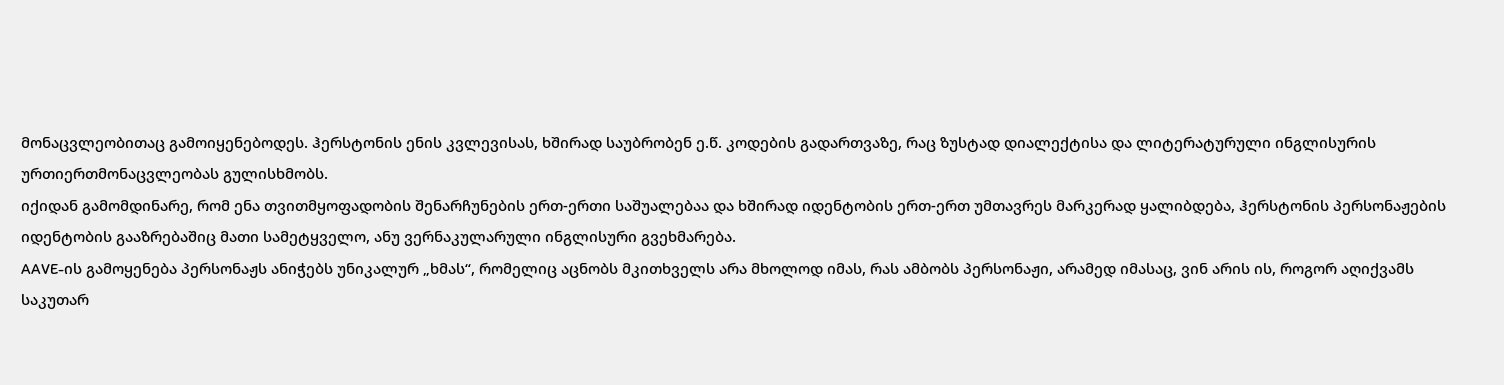მონაცვლეობითაც გამოიყენებოდეს. ჰერსტონის ენის კვლევისას, ხშირად საუბრობენ ე.წ. კოდების გადართვაზე, რაც ზუსტად დიალექტისა და ლიტერატურული ინგლისურის ურთიერთმონაცვლეობას გულისხმობს.
იქიდან გამომდინარე, რომ ენა თვითმყოფადობის შენარჩუნების ერთ-ერთი საშუალებაა და ხშირად იდენტობის ერთ-ერთ უმთავრეს მარკერად ყალიბდება, ჰერსტონის პერსონაჟების იდენტობის გააზრებაშიც მათი სამეტყველო, ანუ ვერნაკულარული ინგლისური გვეხმარება.
AAVE-ის გამოყენება პერსონაჟს ანიჭებს უნიკალურ „ხმას“, რომელიც აცნობს მკითხველს არა მხოლოდ იმას, რას ამბობს პერსონაჟი, არამედ იმასაც, ვინ არის ის, როგორ აღიქვამს საკუთარ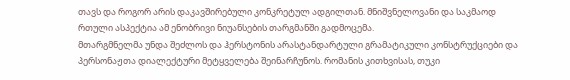თავს და როგორ არის დაკავშირებული კონკრეტულ ადგილთან. მნიშვნელოვანი და საკმაოდ რთული ასპექტია ამ ენობრივი ნიუანსების თარგმანში გადმოცემა.
მთარგმნელმა უნდა შეძლოს და ჰერსტონის არასტანდარტული გრამატიკული კონსტრუქციები და პერსონაჟთა დიალექტური მეტყველება შეინარჩუნოს. რომანის კითხვისას, თუკი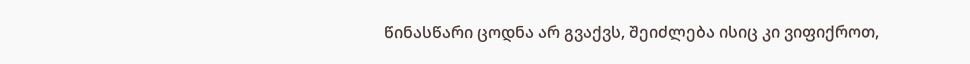წინასწარი ცოდნა არ გვაქვს, შეიძლება ისიც კი ვიფიქროთ,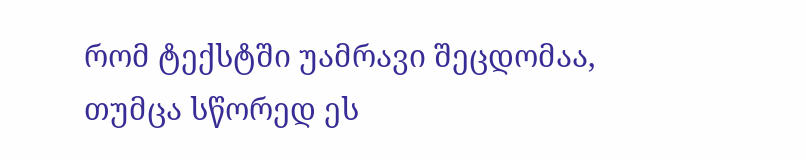რომ ტექსტში უამრავი შეცდომაა, თუმცა სწორედ ეს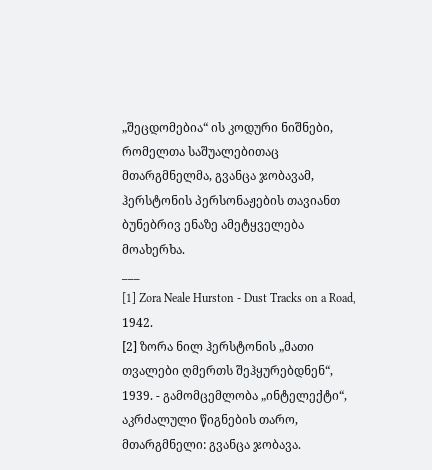„შეცდომებია“ ის კოდური ნიშნები, რომელთა საშუალებითაც მთარგმნელმა, გვანცა ჯობავამ, ჰერსტონის პერსონაჟების თავიანთ ბუნებრივ ენაზე ამეტყველება მოახერხა.
___
[1] Zora Neale Hurston - Dust Tracks on a Road, 1942.
[2] ზორა ნილ ჰერსტონის „მათი თვალები ღმერთს შეჰყურებდნენ“, 1939. - გამომცემლობა „ინტელექტი“, აკრძალული წიგნების თარო, მთარგმნელი: გვანცა ჯობავა.